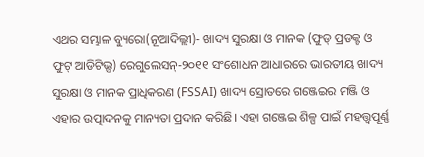ଏଥର ସମ୍ଭାଳ ବ୍ୟୁରୋ(ନୂଆଦିଲ୍ଲୀ)- ଖାଦ୍ୟ ସୁରକ୍ଷା ଓ ମାନକ (ଫୁଡ୍ ପ୍ରଡକ୍ଟ ଓ ଫୁଟ୍ ଆଡିଟିଭ୍ସ) ରେଗୁଲେସନ୍-୨୦୧୧ ସଂଶୋଧନ ଆଧାରରେ ଭାରତୀୟ ଖାଦ୍ୟ ସୁରକ୍ଷା ଓ ମାନକ ପ୍ରାଧିକରଣ (FSSAI) ଖାଦ୍ୟ ସ୍ରୋତରେ ଗଞ୍ଜେଇର ମଞ୍ଜି ଓ ଏହାର ଉତ୍ପାଦନକୁ ମାନ୍ୟତା ପ୍ରଦାନ କରିଛି। ଏହା ଗଞ୍ଜେଇ ଶିଳ୍ପ ପାଇଁ ମହତ୍ତ୍ୱପୂର୍ଣ୍ଣ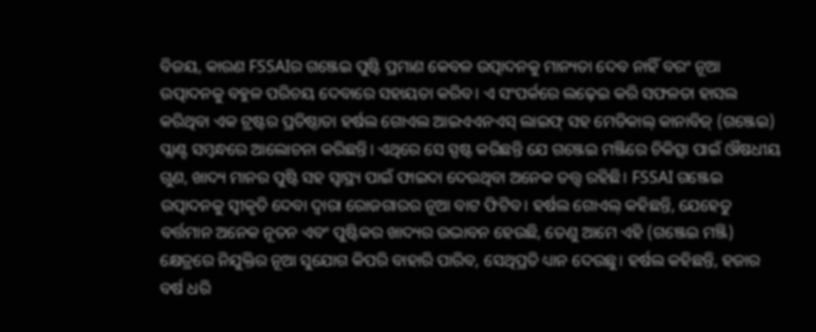ବିଜୟ, କାରଣ FSSAIର ଗଞ୍ଜେଇ ପୁଷ୍ଟି ପ୍ରମାଣ କେବଳ ଉତ୍ପାଦନକୁ ମାନ୍ୟତା ଦେବ ନାହିଁ ବରଂ ନୂଆ ଉତ୍ପାଦନକୁ ବହୁଳ ପରିଚୟ ଦେବାରେ ସହାୟତା କରିବ। ଏ ସଂପର୍କରେ ଲଢ଼େଇ କରି ସଫଳତା ହାସଲ କରିଥିବା ଏକ ଟ୍ରଷ୍ଟର ପ୍ରତିଷ୍ଠାତା ହର୍ଷଲ ଗୋଏଲ ଆଇଏଏନଏସ୍ ଲାଇଫ୍ ସହ ମେଡିକାଲ୍ କାନାବିଜ୍ (ଗଞ୍ଜେଇ) ପ୍ଲାଣ୍ଟ ସମ୍ବନ୍ଧରେ ଆଲୋଚନା କରିଛନ୍ତି। ଏଥିରେ ସେ ସ୍ପଷ୍ଟ କରିଛନ୍ତି ଯେ ଗଞ୍ଜେଇ ମଞ୍ଜିରେ ଚିକିତ୍ସା ପାଇଁ ଔଷଧୀୟ ଗୁଣ, ଖାଦ୍ୟ ମାନର ପୁଷ୍ଟି ସହ ସ୍ୱାସ୍ଥ୍ୟ ପାଇଁ ଫାଇଦା ଦେଉଥିବା ଅନେକ ତତ୍ତ୍ୱ ରହିଛି। FSSAI ଗଞ୍ଜେଇ ଉତ୍ପାଦନକୁ ସ୍ୱୀକୃତି ଦେବା ଦ୍ୱାରା ରୋଜଗାରର ନୂଆ ବାଟ ଫିଟିବ। ହର୍ଷଲ ଗୋଏଲ୍ କହିଛନ୍ତି, ଯେହେତୁ ବର୍ତ୍ତମାନ ଅନେକ ନୂତନ ଏବଂ ପୁଷ୍ଟିକର ଖାଦ୍ୟର ଉଦ୍ଭାବନ ହେଉଛି, ତେଣୁ ଆମେ ଏହି (ଗଞ୍ଜେଇ ମଞ୍ଜି) କ୍ଷେତ୍ରରେ ନିଯୁକ୍ତିର ନୂଆ ସୁଯୋଗ କିପରି ବାହାରି ପାରିବ, ସେଥିପ୍ରତି ଧ୍ୟାନ ଦେଉଛୁ। ହର୍ଷଲ କହିଛନ୍ତି, ହଜାର ବର୍ଷ ଧରି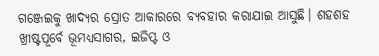ଗଞ୍ଜେଇକୁ ଖାଦ୍ୟର ସ୍ରୋତ ଆକାରରେ ବ୍ୟବହାର କରାଯାଇ ଆସୁଛି। ଶହଶହ ଖ୍ରୀଷ୍ଟପୂର୍ବେ ଭୂମଧ୍ୟସାଗର, ଇଜିପ୍ଟ ଓ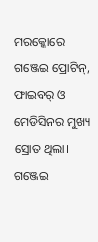ମରକ୍କୋରେ ଗଞ୍ଜେଇ ପ୍ରୋଟିନ୍, ଫାଇବର୍ ଓ ମେଡିସିନର ମୁଖ୍ୟ ସ୍ରୋତ ଥିଲା। ଗଞ୍ଜେଇ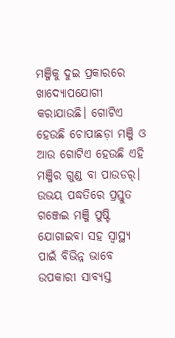ମଞ୍ଜିକୁ ଦୁଇ ପ୍ରକାରରେ ଖାଦ୍ୟୋପଯୋଗୀ କରାଯାଉଛି। ଗୋଟିଏ ହେଉଛି ଚୋପାଛଡ଼ା ମଞ୍ଜି ଓ ଆଉ ଗୋଟିଏ ହେଉଛି ଏହି ମଞ୍ଜିର ଗୁଣ୍ଡ ବା ପାଉଡର୍। ଉଭୟ ପଦ୍ଧତିରେ ପ୍ରସ୍ତୁତ ଗଞ୍ଜେଇ ମଞ୍ଜି ପୁଷ୍ଟି ଯୋଗାଇବା ସହ ସ୍ୱାସ୍ଥ୍ୟ ପାଇଁ ବିଭିନ୍ନ ଭାବେ ଉପକାରୀ ସାବ୍ୟସ୍ତ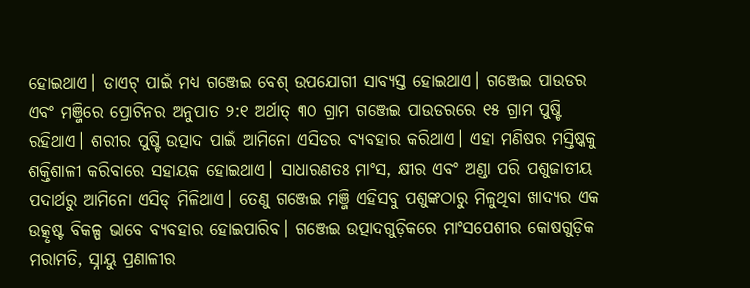ହୋଇଥାଏ। ଡାଏଟ୍ ପାଇଁ ମଧ୍ୟ ଗଞ୍ଜେଇ ବେଶ୍ ଉପଯୋଗୀ ସାବ୍ୟସ୍ତ ହୋଇଥାଏ। ଗଞ୍ଜେଇ ପାଉଡର ଏବଂ ମଞ୍ଜିରେ ପ୍ରୋଟିନର ଅନୁପାତ ୨:୧ ଅର୍ଥାତ୍ ୩୦ ଗ୍ରାମ ଗଞ୍ଜେଇ ପାଉଡରରେ ୧୫ ଗ୍ରାମ ପୁଷ୍ଟି ରହିଥାଏ। ଶରୀର ପୁଷ୍ଟି ଉତ୍ପାଦ ପାଇଁ ଆମିନୋ ଏସିଡର ବ୍ୟବହାର କରିଥାଏ। ଏହା ମଣିଷର ମସ୍ତିଷ୍କକୁ ଶକ୍ତିଶାଳୀ କରିବାରେ ସହାୟକ ହୋଇଥାଏ। ସାଧାରଣତଃ ମାଂସ, କ୍ଷୀର ଏବଂ ଅଣ୍ଡା ପରି ପଶୁଜାତୀୟ ପଦାର୍ଥରୁ ଆମିନୋ ଏସିଡ୍ ମିଳିଥାଏ। ତେଣୁ ଗଞ୍ଜେଇ ମଞ୍ଜି ଏହିସବୁ ପଶୁଙ୍କଠାରୁ ମିଳୁଥିବା ଖାଦ୍ୟର ଏକ ଉତ୍କୃଷ୍ଟ ବିକଳ୍ପ ଭାବେ ବ୍ୟବହାର ହୋଇପାରିବ। ଗଞ୍ଜେଇ ଉତ୍ପାଦଗୁଡ଼ିକରେ ମାଂସପେଶୀର କୋଷଗୁଡ଼ିକ ମରାମତି, ସ୍ନାୟୁ ପ୍ରଣାଳୀର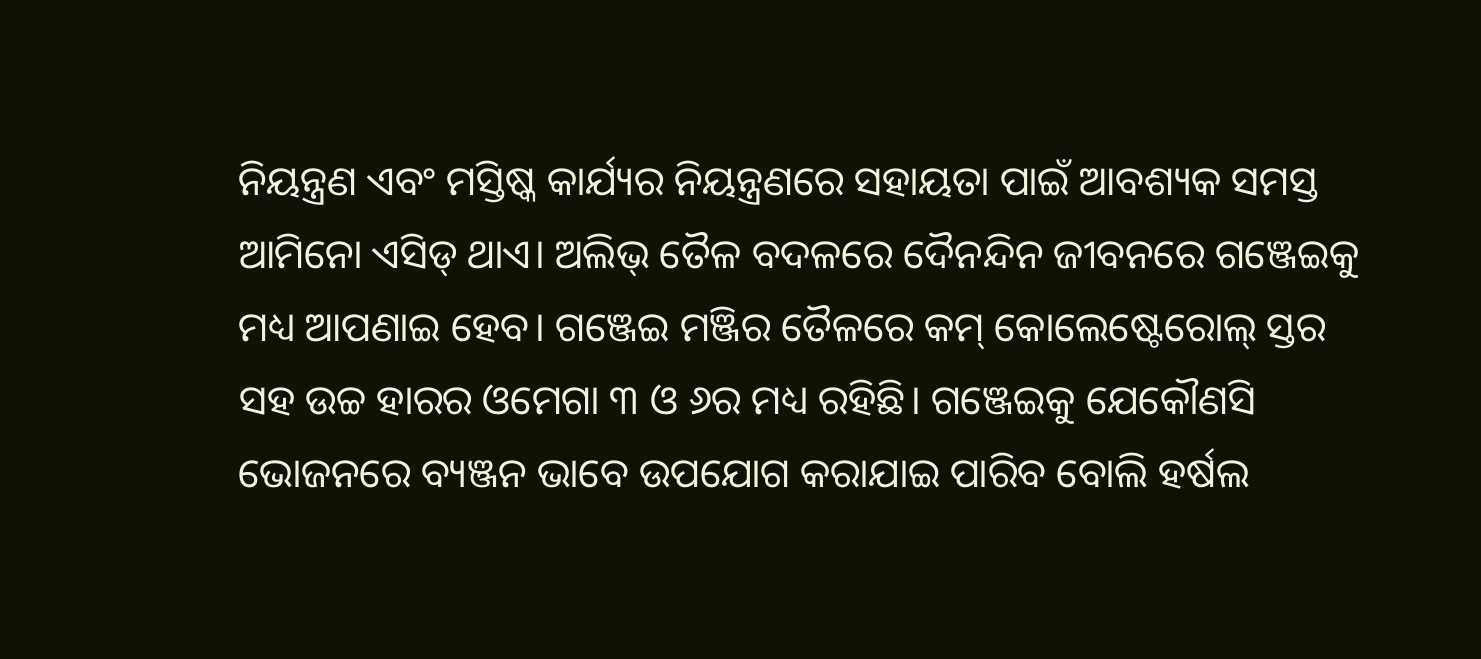ନିୟନ୍ତ୍ରଣ ଏବଂ ମସ୍ତିଷ୍କ କାର୍ଯ୍ୟର ନିୟନ୍ତ୍ରଣରେ ସହାୟତା ପାଇଁ ଆବଶ୍ୟକ ସମସ୍ତ ଆମିନୋ ଏସିଡ୍ ଥାଏ। ଅଲିଭ୍ ତୈଳ ବଦଳରେ ଦୈନନ୍ଦିନ ଜୀବନରେ ଗଞ୍ଜେଇକୁ ମଧ୍ୟ ଆପଣାଇ ହେବ। ଗଞ୍ଜେଇ ମଞ୍ଜିର ତୈଳରେ କମ୍ କୋଲେଷ୍ଟେରୋଲ୍ ସ୍ତର ସହ ଉଚ୍ଚ ହାରର ଓମେଗା ୩ ଓ ୬ର ମଧ୍ୟ ରହିଛି। ଗଞ୍ଜେଇକୁ ଯେକୌଣସି ଭୋଜନରେ ବ୍ୟଞ୍ଜନ ଭାବେ ଉପଯୋଗ କରାଯାଇ ପାରିବ ବୋଲି ହର୍ଷଲ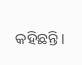କହିଛନ୍ତି।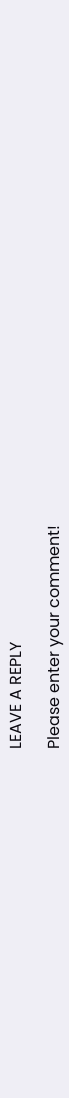LEAVE A REPLY

Please enter your comment!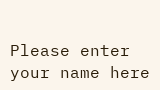Please enter your name here